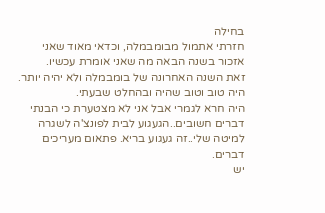בחילה
חזרתי אתמול מבומבמלה, וכדאי מאוד שאני אזכור בשנה הבאה מה שאני אומרת עכשיו.
זאת השנה האחרונה של בומבמלה ולא יהיה יותר. היה טוב וטוב שהיה ובהחלט שבעתי.
היה חרא לגמרי אבל אני לא מצטערת כי הבנתי דברים חשובים..הגעגוע לבית לפונצ'ה לשגרה
למיטה שלי..זה געגוע בריא. פתאום מעריכים דברים.
יש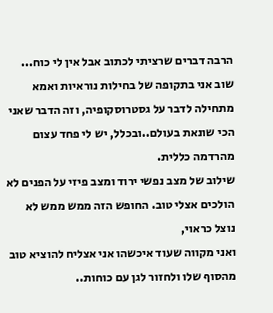הרבה דברים שרציתי לכתוב אבל אין לי כוח... שוב אני בתקופה של בחילות נוראיות ואמא
מתחילה לדבר על גסטרוסקופיה, וזה הדבר שאני הכי שונאת בעולם..ובכלל, יש לי פחד עצום מהרדמה כללית.
שילוב של מצב נפשי ירוד ומצב פיזי על הפנים לא הולכים אצלי טוב. החופש הזה ממש ממש לא נוצל כראוי,
ואני מקווה שעוד איכשהו אני אצליח להוציא טוב מהסוף שלו ולחזור לגן עם כוחות..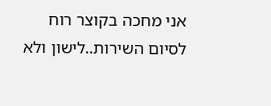אני מחכה בקוצר רוח לסיום השירות..לישון ולא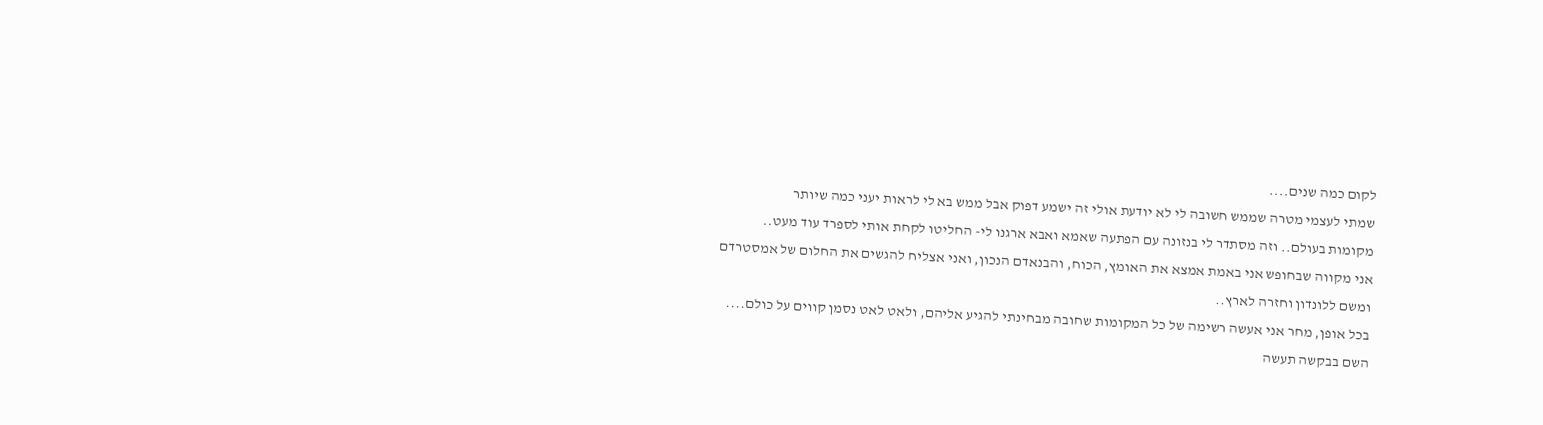לקום כמה שנים....
שמתי לעצמי מטרה שממש חשובה לי לא יודעת אולי זה ישמע דפוק אבל ממש בא לי לראות יעני כמה שיותר
מקומות בעולם.. וזה מסתדר לי בנזונה עם הפתעה שאמא ואבא ארגנו לי- החליטו לקחת אותי לספרד עוד מעט..
אני מקווה שבחופש אני באמת אמצא את האומץ, הכוח, והבנאדם הנכון, ואני אצליח להגשים את החלום של אמסטרדם
ומשם ללונדון וחזרה לארץ..
בכל אופן, מחר אני אעשה רשימה של כל המקומות שחובה מבחינתי להגיע אליהם, ולאט לאט נסמן קווים על כולם....
השם בבקשה תעשה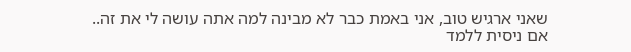שאני ארגיש טוב, אני באמת כבר לא מבינה למה אתה עושה לי את זה..
אם ניסית ללמד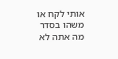אותי לקח או משהו בסדר מה אתה לא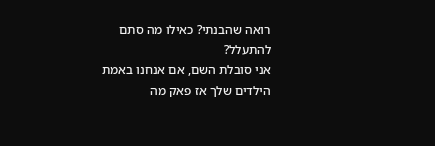רואה שהבנתי? כאילו מה סתם להתעלל?
אני סובלת השם, אם אנחנו באמת הילדים שלך אז פאק מה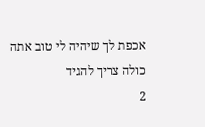אכפת לך שיהיה לי טוב אתה כולה צריך להגיד
2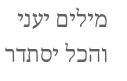מילים יעני והכל יסתדר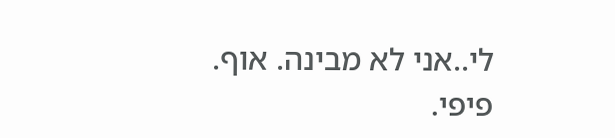לי..אני לא מבינה. אוף.
פיפי.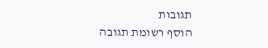תגובות
הוסף רשומת תגובה